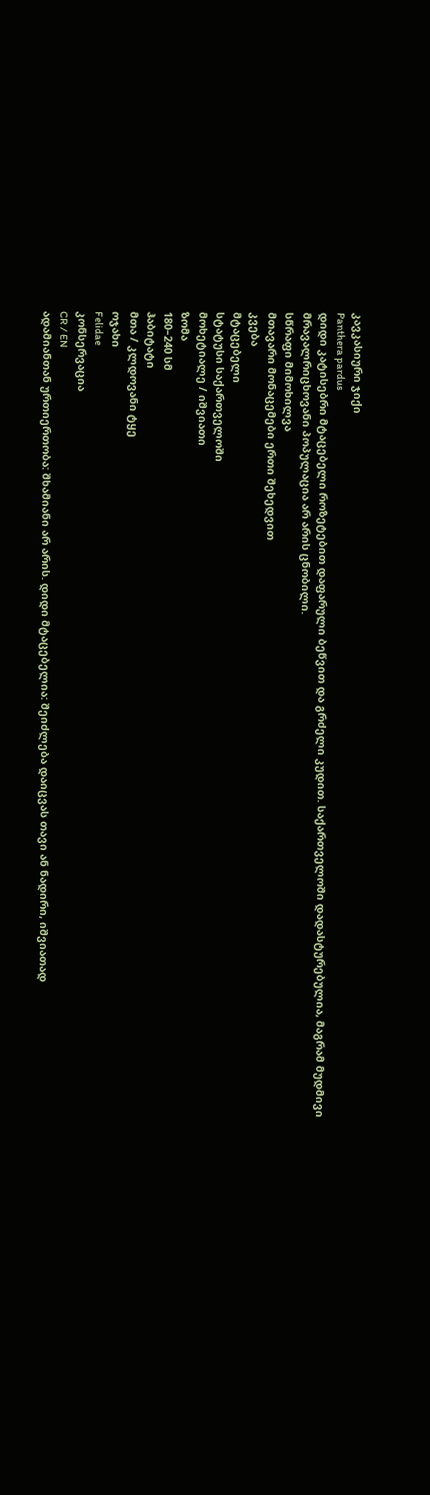კავკასიური ჯიქი
Panthera pardus
დიდი კატისებრი მტაცებელი როზეტებით დაფარული ბეწვით და გრძელი კუდით. საქართველოში დადასტურებულია, მაგრამ მუდმივი მრავალრიცხოვანი პოპულაცია არ არის ცნობილი.
სწრაფი მიმოხილვა
მთავარი მონაცემები ერთი შეხედვით
კვება
მტაცებელი
სტატუსი საქართველოში
მოხეტიალე / იშვიათი
ზომა
180–240 სმ
ჰაბიტატი
მთა / კლდოვანი ტყე
ოჯახი
Felidae
კონსერვაცია
CR / EN
ადამიანთან ურთიერთობა: შხამიანი არ არის. დიდი მტაცებელია: შეიძლება დაიცვას თავი ან ნადირი, იშვიათად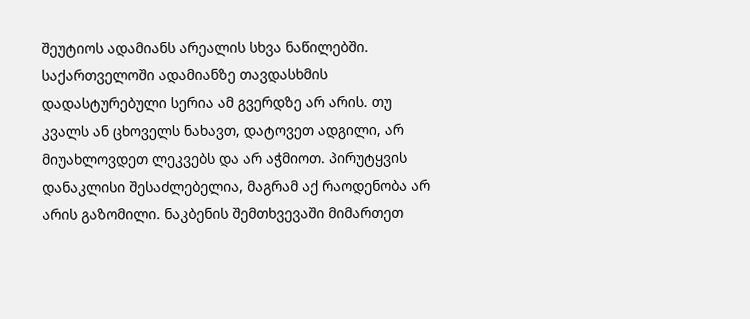შეუტიოს ადამიანს არეალის სხვა ნაწილებში. საქართველოში ადამიანზე თავდასხმის დადასტურებული სერია ამ გვერდზე არ არის. თუ კვალს ან ცხოველს ნახავთ, დატოვეთ ადგილი, არ მიუახლოვდეთ ლეკვებს და არ აჭმიოთ. პირუტყვის დანაკლისი შესაძლებელია, მაგრამ აქ რაოდენობა არ არის გაზომილი. ნაკბენის შემთხვევაში მიმართეთ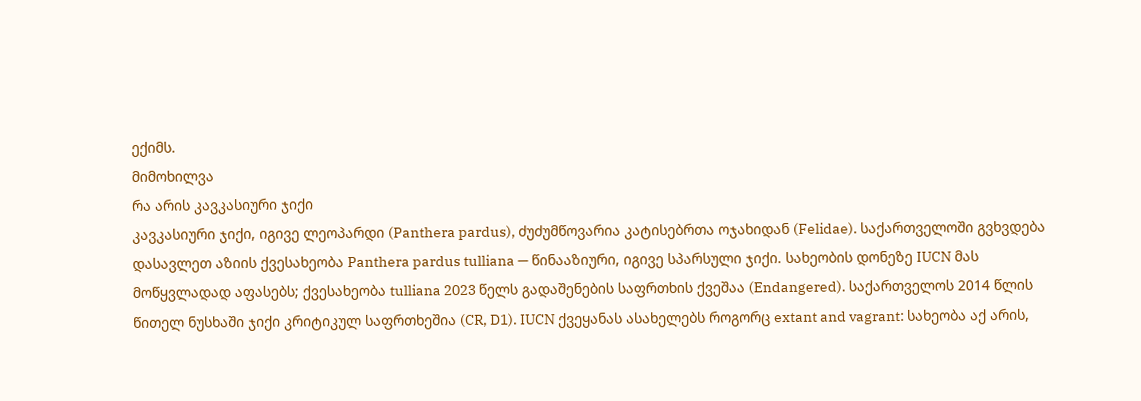ექიმს.
მიმოხილვა
რა არის კავკასიური ჯიქი
კავკასიური ჯიქი, იგივე ლეოპარდი (Panthera pardus), ძუძუმწოვარია კატისებრთა ოჯახიდან (Felidae). საქართველოში გვხვდება დასავლეთ აზიის ქვესახეობა Panthera pardus tulliana — წინააზიური, იგივე სპარსული ჯიქი. სახეობის დონეზე IUCN მას მოწყვლადად აფასებს; ქვესახეობა tulliana 2023 წელს გადაშენების საფრთხის ქვეშაა (Endangered). საქართველოს 2014 წლის წითელ ნუსხაში ჯიქი კრიტიკულ საფრთხეშია (CR, D1). IUCN ქვეყანას ასახელებს როგორც extant and vagrant: სახეობა აქ არის,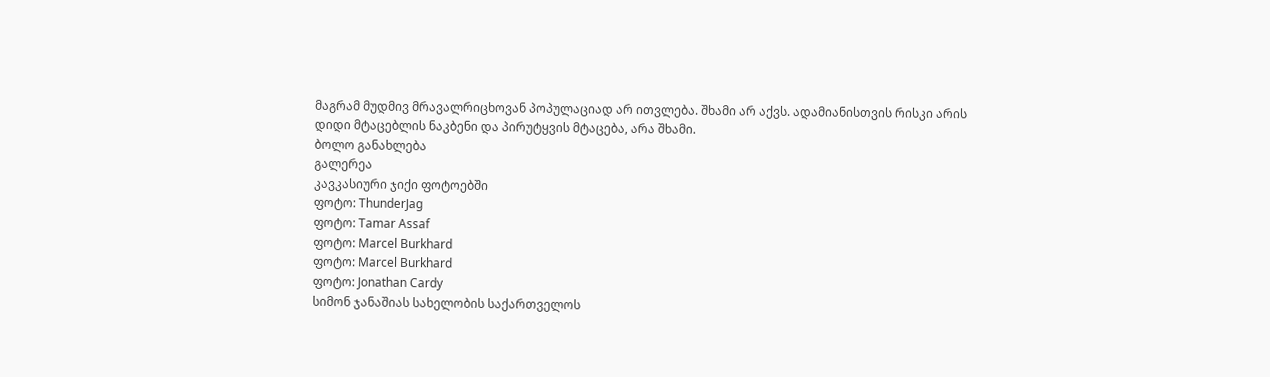მაგრამ მუდმივ მრავალრიცხოვან პოპულაციად არ ითვლება. შხამი არ აქვს. ადამიანისთვის რისკი არის დიდი მტაცებლის ნაკბენი და პირუტყვის მტაცება, არა შხამი.
ბოლო განახლება
გალერეა
კავკასიური ჯიქი ფოტოებში
ფოტო: ThunderJag
ფოტო: Tamar Assaf
ფოტო: Marcel Burkhard
ფოტო: Marcel Burkhard
ფოტო: Jonathan Cardy
სიმონ ჯანაშიას სახელობის საქართველოს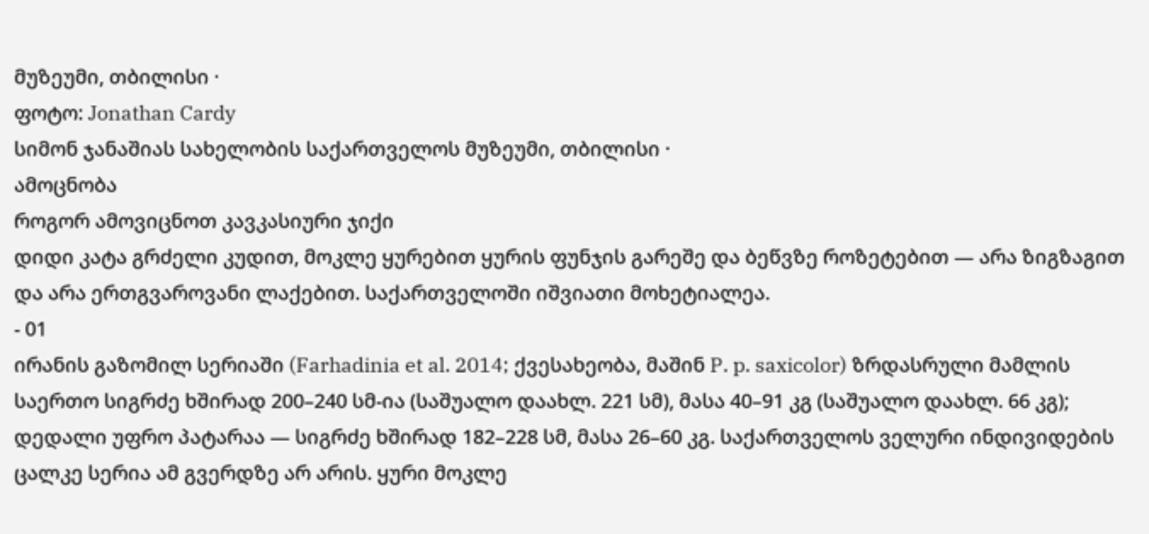მუზეუმი, თბილისი ·
ფოტო: Jonathan Cardy
სიმონ ჯანაშიას სახელობის საქართველოს მუზეუმი, თბილისი ·
ამოცნობა
როგორ ამოვიცნოთ კავკასიური ჯიქი
დიდი კატა გრძელი კუდით, მოკლე ყურებით ყურის ფუნჯის გარეშე და ბეწვზე როზეტებით — არა ზიგზაგით და არა ერთგვაროვანი ლაქებით. საქართველოში იშვიათი მოხეტიალეა.
- 01
ირანის გაზომილ სერიაში (Farhadinia et al. 2014; ქვესახეობა, მაშინ P. p. saxicolor) ზრდასრული მამლის საერთო სიგრძე ხშირად 200–240 სმ-ია (საშუალო დაახლ. 221 სმ), მასა 40–91 კგ (საშუალო დაახლ. 66 კგ); დედალი უფრო პატარაა — სიგრძე ხშირად 182–228 სმ, მასა 26–60 კგ. საქართველოს ველური ინდივიდების ცალკე სერია ამ გვერდზე არ არის. ყური მოკლე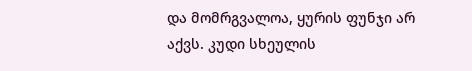და მომრგვალოა, ყურის ფუნჯი არ აქვს. კუდი სხეულის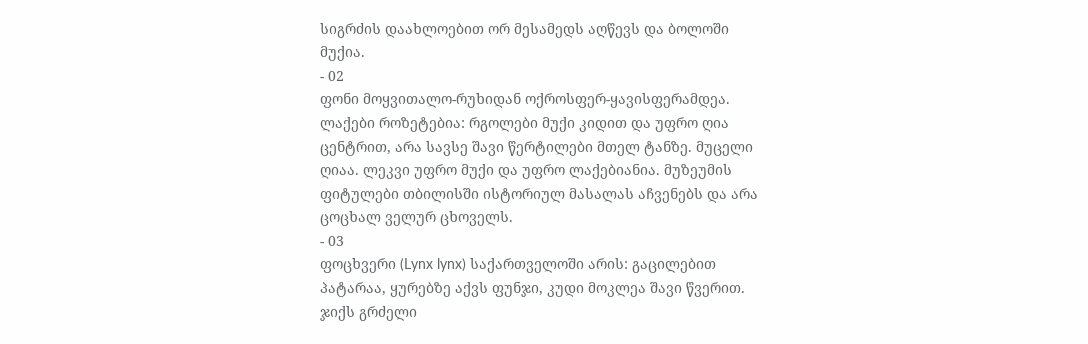სიგრძის დაახლოებით ორ მესამედს აღწევს და ბოლოში მუქია.
- 02
ფონი მოყვითალო-რუხიდან ოქროსფერ-ყავისფერამდეა. ლაქები როზეტებია: რგოლები მუქი კიდით და უფრო ღია ცენტრით, არა სავსე შავი წერტილები მთელ ტანზე. მუცელი ღიაა. ლეკვი უფრო მუქი და უფრო ლაქებიანია. მუზეუმის ფიტულები თბილისში ისტორიულ მასალას აჩვენებს და არა ცოცხალ ველურ ცხოველს.
- 03
ფოცხვერი (Lynx lynx) საქართველოში არის: გაცილებით პატარაა, ყურებზე აქვს ფუნჯი, კუდი მოკლეა შავი წვერით. ჯიქს გრძელი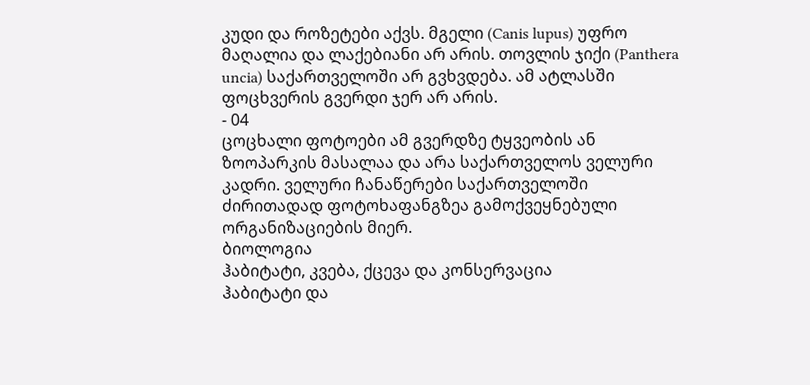კუდი და როზეტები აქვს. მგელი (Canis lupus) უფრო მაღალია და ლაქებიანი არ არის. თოვლის ჯიქი (Panthera uncia) საქართველოში არ გვხვდება. ამ ატლასში ფოცხვერის გვერდი ჯერ არ არის.
- 04
ცოცხალი ფოტოები ამ გვერდზე ტყვეობის ან ზოოპარკის მასალაა და არა საქართველოს ველური კადრი. ველური ჩანაწერები საქართველოში ძირითადად ფოტოხაფანგზეა გამოქვეყნებული ორგანიზაციების მიერ.
ბიოლოგია
ჰაბიტატი, კვება, ქცევა და კონსერვაცია
ჰაბიტატი და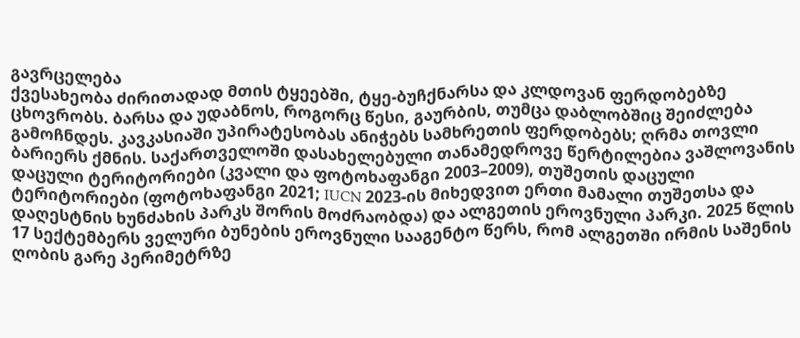გავრცელება
ქვესახეობა ძირითადად მთის ტყეებში, ტყე-ბუჩქნარსა და კლდოვან ფერდობებზე ცხოვრობს. ბარსა და უდაბნოს, როგორც წესი, გაურბის, თუმცა დაბლობშიც შეიძლება გამოჩნდეს. კავკასიაში უპირატესობას ანიჭებს სამხრეთის ფერდობებს; ღრმა თოვლი ბარიერს ქმნის. საქართველოში დასახელებული თანამედროვე წერტილებია ვაშლოვანის დაცული ტერიტორიები (კვალი და ფოტოხაფანგი 2003–2009), თუშეთის დაცული ტერიტორიები (ფოტოხაფანგი 2021; IUCN 2023-ის მიხედვით ერთი მამალი თუშეთსა და დაღესტნის ხუნძახის პარკს შორის მოძრაობდა) და ალგეთის ეროვნული პარკი. 2025 წლის 17 სექტემბერს ველური ბუნების ეროვნული სააგენტო წერს, რომ ალგეთში ირმის საშენის ღობის გარე პერიმეტრზე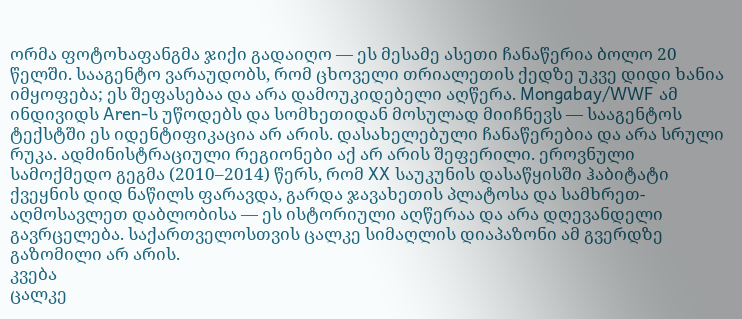ორმა ფოტოხაფანგმა ჯიქი გადაიღო — ეს მესამე ასეთი ჩანაწერია ბოლო 20 წელში. სააგენტო ვარაუდობს, რომ ცხოველი თრიალეთის ქედზე უკვე დიდი ხანია იმყოფება; ეს შეფასებაა და არა დამოუკიდებელი აღწერა. Mongabay/WWF ამ ინდივიდს Aren-ს უწოდებს და სომხეთიდან მოსულად მიიჩნევს — სააგენტოს ტექსტში ეს იდენტიფიკაცია არ არის. დასახელებული ჩანაწერებია და არა სრული რუკა. ადმინისტრაციული რეგიონები აქ არ არის შეფერილი. ეროვნული სამოქმედო გეგმა (2010–2014) წერს, რომ XX საუკუნის დასაწყისში ჰაბიტატი ქვეყნის დიდ ნაწილს ფარავდა, გარდა ჯავახეთის პლატოსა და სამხრეთ-აღმოსავლეთ დაბლობისა — ეს ისტორიული აღწერაა და არა დღევანდელი გავრცელება. საქართველოსთვის ცალკე სიმაღლის დიაპაზონი ამ გვერდზე გაზომილი არ არის.
კვება
ცალკე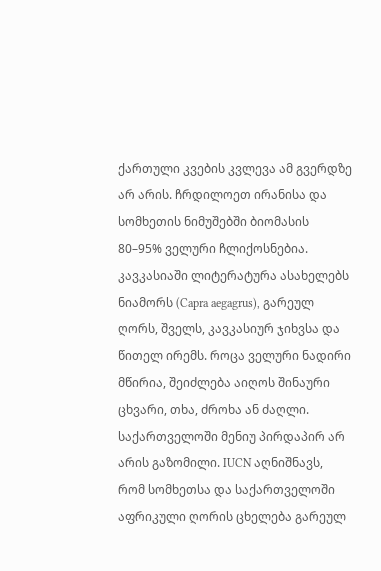ქართული კვების კვლევა ამ გვერდზე არ არის. ჩრდილოეთ ირანისა და სომხეთის ნიმუშებში ბიომასის 80–95% ველური ჩლიქოსნებია. კავკასიაში ლიტერატურა ასახელებს ნიამორს (Capra aegagrus), გარეულ ღორს, შველს, კავკასიურ ჯიხვსა და წითელ ირემს. როცა ველური ნადირი მწირია, შეიძლება აიღოს შინაური ცხვარი, თხა, ძროხა ან ძაღლი. საქართველოში მენიუ პირდაპირ არ არის გაზომილი. IUCN აღნიშნავს, რომ სომხეთსა და საქართველოში აფრიკული ღორის ცხელება გარეულ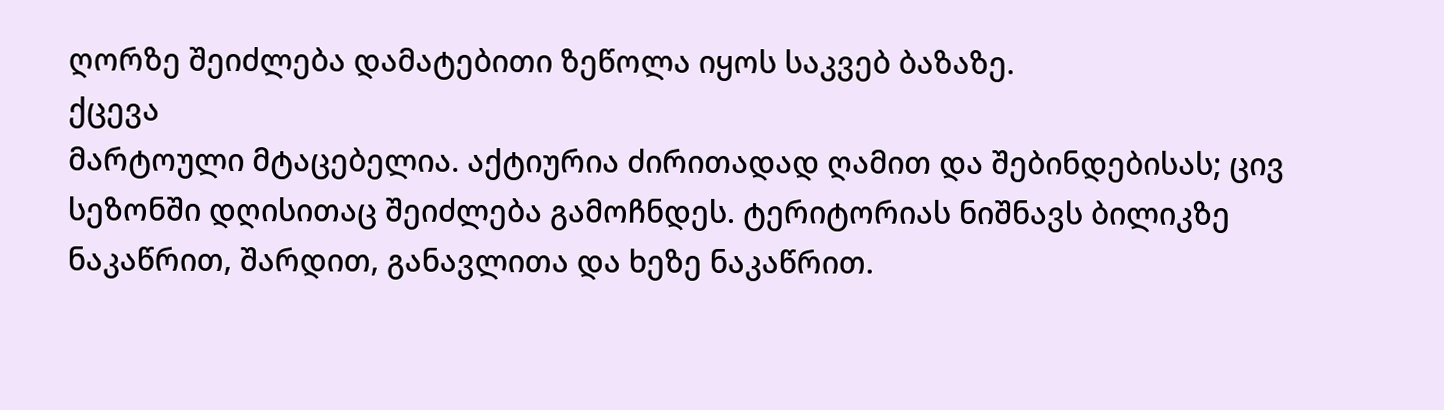ღორზე შეიძლება დამატებითი ზეწოლა იყოს საკვებ ბაზაზე.
ქცევა
მარტოული მტაცებელია. აქტიურია ძირითადად ღამით და შებინდებისას; ცივ სეზონში დღისითაც შეიძლება გამოჩნდეს. ტერიტორიას ნიშნავს ბილიკზე ნაკაწრით, შარდით, განავლითა და ხეზე ნაკაწრით.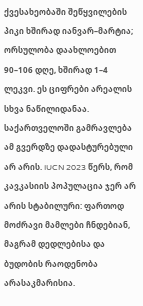ქვესახეობაში შეწყვილების პიკი ხშირად იანვარ–მარტია; ორსულობა დაახლოებით 90–106 დღე, ხშირად 1–4 ლეკვი. ეს ციფრები არეალის სხვა ნაწილიდანაა. საქართველოში გამრავლება ამ გვერდზე დადასტურებული არ არის. IUCN 2023 წერს, რომ კავკასიის პოპულაცია ჯერ არ არის სტაბილური: ფართოდ მოძრავი მამლები ჩნდებიან, მაგრამ დედლებისა და ბუდობის რაოდენობა არასაკმარისია.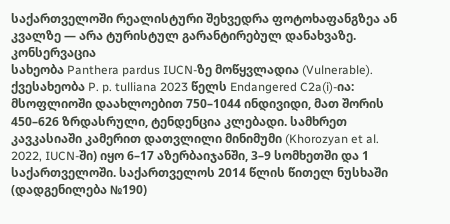საქართველოში რეალისტური შეხვედრა ფოტოხაფანგზეა ან კვალზე — არა ტურისტულ გარანტირებულ დანახვაზე.
კონსერვაცია
სახეობა Panthera pardus IUCN-ზე მოწყვლადია (Vulnerable). ქვესახეობა P. p. tulliana 2023 წელს Endangered C2a(i)-ია: მსოფლიოში დაახლოებით 750–1044 ინდივიდი, მათ შორის 450–626 ზრდასრული, ტენდენცია კლებადი. სამხრეთ კავკასიაში კამერით დათვლილი მინიმუმი (Khorozyan et al. 2022, IUCN-ში) იყო 6–17 აზერბაიჯანში, 3–9 სომხეთში და 1 საქართველოში. საქართველოს 2014 წლის წითელ ნუსხაში (დადგენილება №190)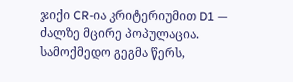ჯიქი CR-ია კრიტერიუმით D1 — ძალზე მცირე პოპულაცია. სამოქმედო გეგმა წერს,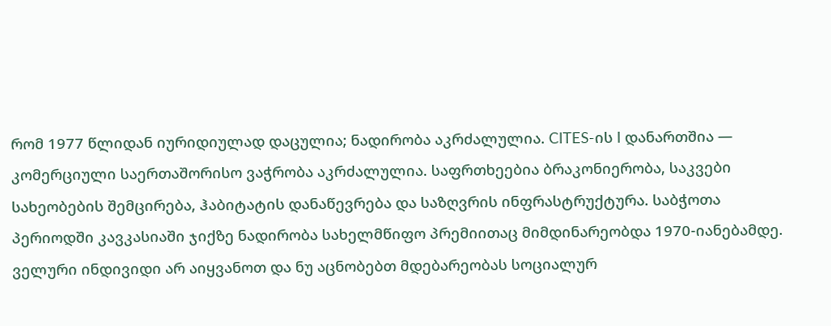რომ 1977 წლიდან იურიდიულად დაცულია; ნადირობა აკრძალულია. CITES-ის I დანართშია — კომერციული საერთაშორისო ვაჭრობა აკრძალულია. საფრთხეებია ბრაკონიერობა, საკვები სახეობების შემცირება, ჰაბიტატის დანაწევრება და საზღვრის ინფრასტრუქტურა. საბჭოთა პერიოდში კავკასიაში ჯიქზე ნადირობა სახელმწიფო პრემიითაც მიმდინარეობდა 1970-იანებამდე. ველური ინდივიდი არ აიყვანოთ და ნუ აცნობებთ მდებარეობას სოციალურ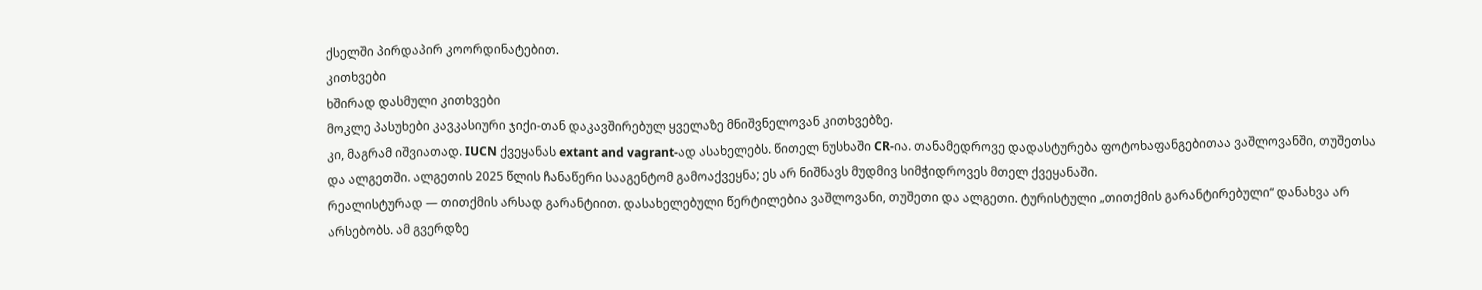ქსელში პირდაპირ კოორდინატებით.
კითხვები
ხშირად დასმული კითხვები
მოკლე პასუხები კავკასიური ჯიქი-თან დაკავშირებულ ყველაზე მნიშვნელოვან კითხვებზე.
კი, მაგრამ იშვიათად. IUCN ქვეყანას extant and vagrant-ად ასახელებს. წითელ ნუსხაში CR-ია. თანამედროვე დადასტურება ფოტოხაფანგებითაა ვაშლოვანში, თუშეთსა და ალგეთში. ალგეთის 2025 წლის ჩანაწერი სააგენტომ გამოაქვეყნა; ეს არ ნიშნავს მუდმივ სიმჭიდროვეს მთელ ქვეყანაში.
რეალისტურად — თითქმის არსად გარანტიით. დასახელებული წერტილებია ვაშლოვანი, თუშეთი და ალგეთი. ტურისტული „თითქმის გარანტირებული“ დანახვა არ არსებობს. ამ გვერდზე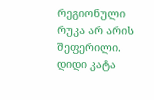რეგიონული რუკა არ არის შეფერილი.
დიდი კატა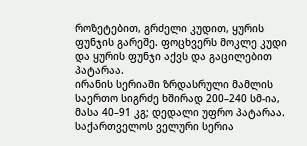როზეტებით, გრძელი კუდით, ყურის ფუნჯის გარეშე. ფოცხვერს მოკლე კუდი და ყურის ფუნჯი აქვს და გაცილებით პატარაა.
ირანის სერიაში ზრდასრული მამლის საერთო სიგრძე ხშირად 200–240 სმ-ია, მასა 40–91 კგ; დედალი უფრო პატარაა. საქართველოს ველური სერია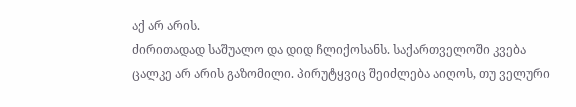აქ არ არის.
ძირითადად საშუალო და დიდ ჩლიქოსანს. საქართველოში კვება ცალკე არ არის გაზომილი. პირუტყვიც შეიძლება აიღოს, თუ ველური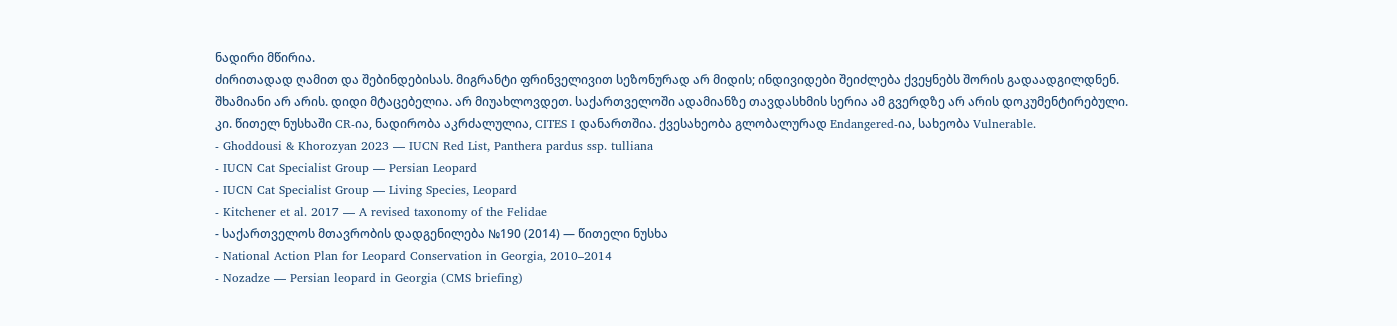ნადირი მწირია.
ძირითადად ღამით და შებინდებისას. მიგრანტი ფრინველივით სეზონურად არ მიდის; ინდივიდები შეიძლება ქვეყნებს შორის გადაადგილდნენ.
შხამიანი არ არის. დიდი მტაცებელია. არ მიუახლოვდეთ. საქართველოში ადამიანზე თავდასხმის სერია ამ გვერდზე არ არის დოკუმენტირებული.
კი. წითელ ნუსხაში CR-ია, ნადირობა აკრძალულია, CITES I დანართშია. ქვესახეობა გლობალურად Endangered-ია, სახეობა Vulnerable.
- Ghoddousi & Khorozyan 2023 — IUCN Red List, Panthera pardus ssp. tulliana
- IUCN Cat Specialist Group — Persian Leopard
- IUCN Cat Specialist Group — Living Species, Leopard
- Kitchener et al. 2017 — A revised taxonomy of the Felidae
- საქართველოს მთავრობის დადგენილება №190 (2014) — წითელი ნუსხა
- National Action Plan for Leopard Conservation in Georgia, 2010–2014
- Nozadze — Persian leopard in Georgia (CMS briefing)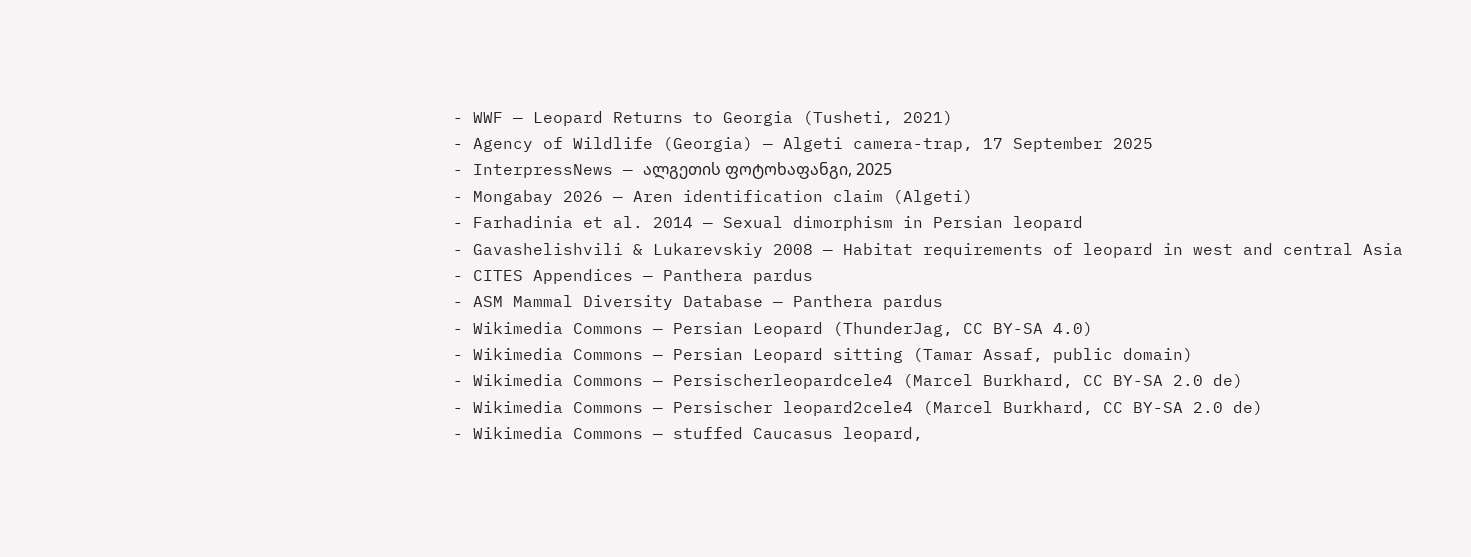- WWF — Leopard Returns to Georgia (Tusheti, 2021)
- Agency of Wildlife (Georgia) — Algeti camera-trap, 17 September 2025
- InterpressNews — ალგეთის ფოტოხაფანგი, 2025
- Mongabay 2026 — Aren identification claim (Algeti)
- Farhadinia et al. 2014 — Sexual dimorphism in Persian leopard
- Gavashelishvili & Lukarevskiy 2008 — Habitat requirements of leopard in west and central Asia
- CITES Appendices — Panthera pardus
- ASM Mammal Diversity Database — Panthera pardus
- Wikimedia Commons — Persian Leopard (ThunderJag, CC BY-SA 4.0)
- Wikimedia Commons — Persian Leopard sitting (Tamar Assaf, public domain)
- Wikimedia Commons — Persischerleopardcele4 (Marcel Burkhard, CC BY-SA 2.0 de)
- Wikimedia Commons — Persischer leopard2cele4 (Marcel Burkhard, CC BY-SA 2.0 de)
- Wikimedia Commons — stuffed Caucasus leopard,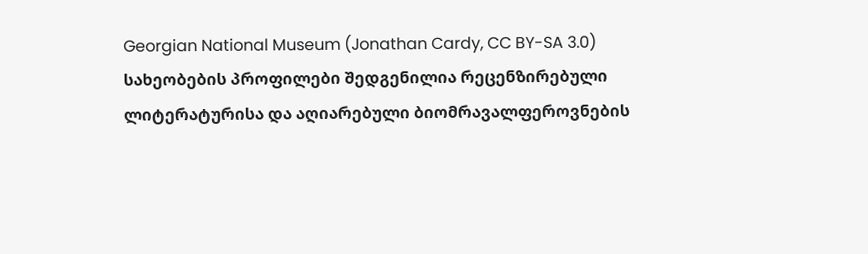Georgian National Museum (Jonathan Cardy, CC BY-SA 3.0)
სახეობების პროფილები შედგენილია რეცენზირებული ლიტერატურისა და აღიარებული ბიომრავალფეროვნების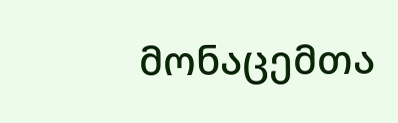მონაცემთა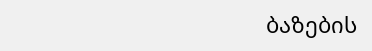ბაზების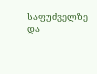საფუძველზე და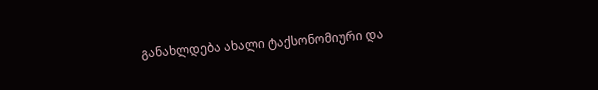განახლდება ახალი ტაქსონომიური და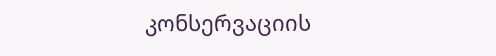კონსერვაციის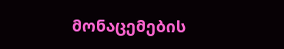მონაცემების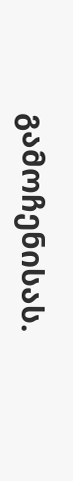გამოჩენისას.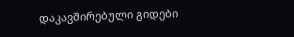დაკავშირებული გიდები